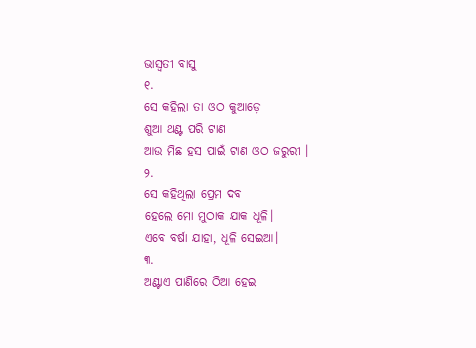ଭାସ୍ଵତୀ ବାସୁ
୧.
ସେ କହିଲା ତା ଓଠ କୁଆଡ଼େ
ଶୁଆ ଥଣ୍ଟ ପରି ଟାଣ
ଆଉ ମିଛ ହସ ପାଇଁ ଟାଣ ଓଠ ଜରୁରୀ ।
୨.
ସେ କହିଥିଲା ପ୍ରେମ ଦବ
ହେଲେ ମୋ ମୁଠାକ ଯାକ ଧୂଳି।
ଏବେ ବର୍ଷା ଯାହା, ଧୂଳି ସେଇଆ।
୩.
ଅଣ୍ଟାଏ ପାଣିରେ ଠିଆ ହେଇ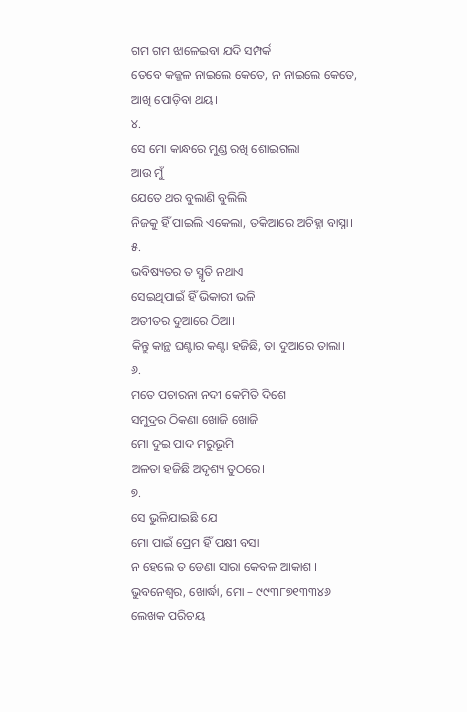ଗମ ଗମ ଝାଳେଇବା ଯଦି ସମ୍ପର୍କ
ତେବେ କଜ୍ଜଳ ନାଇଲେ କେତେ, ନ ନାଇଲେ କେତେ,
ଆଖି ପୋଡ଼ିବା ଥୟ।
୪.
ସେ ମୋ କାନ୍ଧରେ ମୁଣ୍ଡ ରଖି ଶୋଇଗଲା
ଆଉ ମୁଁ
ଯେତେ ଥର ବୁଲାଣି ବୁଲିଲି
ନିଜକୁ ହିଁ ପାଇଲି ଏକେଲା, ତକିଆରେ ଅଚିହ୍ନା ବାସ୍ନା।
୫.
ଭବିଷ୍ୟତର ତ ସ୍ମୃତି ନଥାଏ
ସେଇଥିପାଇଁ ହିଁ ଭିକାରୀ ଭଳି
ଅତୀତର ଦୁଆରେ ଠିଆ।
କିନ୍ତୁ କାନ୍ଥ ଘଣ୍ଟାର କଣ୍ଟା ହଜିଛି, ତା ଦୁଆରେ ତାଲା।
୬.
ମତେ ପଚାରନା ନଦୀ କେମିତି ଦିଶେ
ସମୁଦ୍ରର ଠିକଣା ଖୋଜି ଖୋଜି
ମୋ ଦୁଇ ପାଦ ମରୁଭୂମି
ଅଳତା ହଜିଛି ଅଦୃଶ୍ୟ ତୁଠରେ।
୭.
ସେ ଭୁଳିଯାଇଛି ଯେ
ମୋ ପାଇଁ ପ୍ରେମ ହିଁ ପକ୍ଷୀ ବସା
ନ ହେଲେ ତ ଡେଣା ସାରା କେବଳ ଆକାଶ ।
ଭୁବନେଶ୍ୱର, ଖୋର୍ଦ୍ଧା, ମୋ – ୯୯୩୮୭୧୩୩୪୬
ଲେଖକ ପରିଚୟ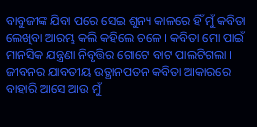ବାବୁଜୀଙ୍କ ଯିବା ପରେ ସେଇ ଶୁନ୍ୟ କାଳରେ ହିଁ ମୁଁ କବିତା ଲେଖିବା ଆରମ୍ଭ କଲି କହିଲେ ଚଳେ । କବିତା ମୋ ପାଇଁ ମାନସିକ ଯନ୍ତ୍ରଣା ନିବୃତ୍ତିର ଗୋଟେ ବାଟ ପାଲଟିଗଲା । ଜୀବନର ଯାବତୀୟ ଉତ୍ଥାନପତନ କବିତା ଆକାରରେ ବାହାରି ଆସେ ଆଉ ମୁଁ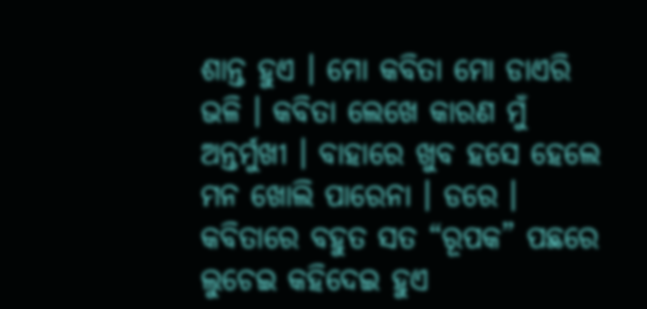ଶାନ୍ତ ହୁଏ । ମୋ କବିତା ମୋ ଡାଏରି ଭଳି । କବିତା ଲେଖେ କାରଣ ମୁଁ ଅନ୍ତର୍ମୁଖୀ । ବାହାରେ ଖୁବ ହସେ ହେଲେ ମନ ଖୋଲି ପାରେନା । ଡରେ । କବିତାରେ ବହୁତ ସତ “ରୂପକ” ପଛରେ ଲୁଚେଇ କହିଦେଇ ହୁଏ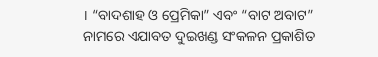। “ବାଦଶାହ ଓ ପ୍ରେମିକା” ଏବଂ “ବାଟ ଅବାଟ” ନାମରେ ଏଯାବତ ଦୁଇଖଣ୍ଡ ସଂକଳନ ପ୍ରକାଶିତ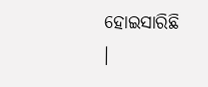ହୋଇସାରିଛି ।